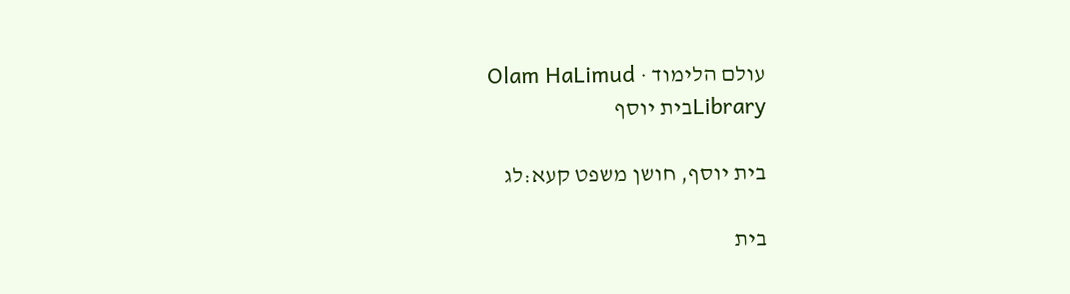עולם הלימוד · Olam HaLimud
Libraryבית יוסף

בית יוסף, חושן משפט קעא:לג

בית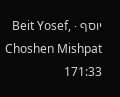יוסף · Beit Yosef, Choshen Mishpat 171:33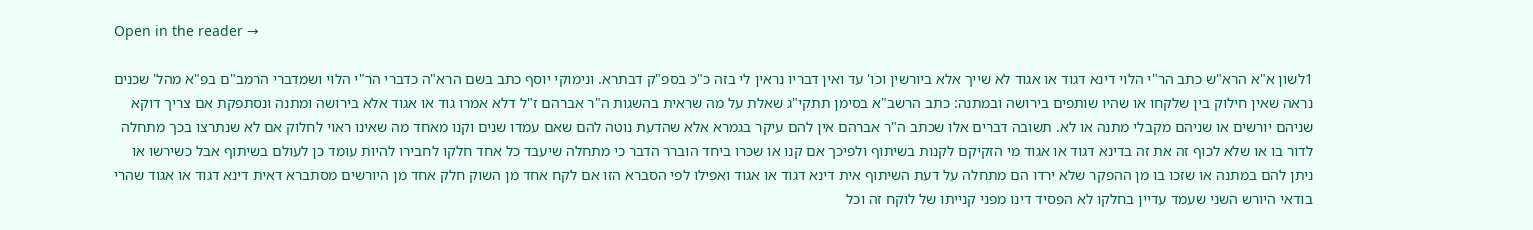Open in the reader →

1לשון א"א הרא"ש כתב הר"י הלוי דינא דגוד או אגוד לא שייך אלא ביורשין וכו' עד ואין דבריו נראין לי בזה כ"כ בספ"ק דבתרא. ונימוקי יוסף כתב בשם הרא"ה כדברי הר"י הלוי ושמדברי הרמב"ם בפ"א מהל' שכנים נראה שאין חילוק בין שלקחו או שהיו שותפים בירושה ובמתנה: כתב הרשב"א בסימן תתקי"ג שאלת על מה שראית בהשגות ה"ר אברהם ז"ל דלא אמרו גוד או אגוד אלא בירושה ומתנה ונסתפקת אם צריך דוקא שניהם יורשים או שניהם מקבלי מתנה או לא. תשובה דברים אלו שכתב ה"ר אברהם אין להם עיקר בגמרא אלא שהדעת נוטה להם שאם עמדו שנים וקנו מאחד מה שאינו ראוי לחלוק אם לא שנתרצו בכך מתחלה לדור בו או שלא לכוף זה את זה בדינא דגוד או אגוד מי הזקיקם לקנות בשיתוף ולפיכך אם קנו או שכרו ביחד הוברר הדבר כי מתחלה שיעבד כל אחד חלקו לחבירו להיות עומד כן לעולם בשיתוף אבל כשירשו או ניתן להם במתנה או שזכו בו מן ההפקר שלא ירדו הם מתחלה על דעת השיתוף אית דינא דגוד או אגוד ואפילו לפי הסברא הזו אם לקח אחד מן השוק חלק אחד מן היורשים מסתברא דאית דינא דגוד או אגוד שהרי בודאי היורש השני שעמד עדיין בחלקו לא הפסיד דינו מפני קנייתו של לוקח זה וכל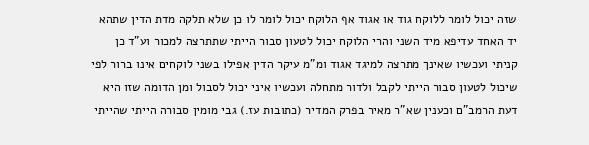שזה יכול לומר ללוקח גוד או אגוד אף הלוקח יכול לומר לו כן שלא תלקה מדת הדין שתהא יד האחד עדיפא מיד השני והרי הלוקח יכול לטעון סבור הייתי שתתרצה למכור וע"ד כן קניתי ועכשיו שאינך מתרצה למיגד אגוד ומ"מ עיקר הדין אפילו בשני לוקחים אינו ברור לפי שיכול לטעון סבור הייתי לקבל ולדור מתחלה ועכשיו איני יכול לסבול ומן הדומה שזו היא דעת הרמב"ם וכענין שא"ר מאיר בפרק המדיר (כתובות עז.) גבי מומין סבורה הייתי שהייתי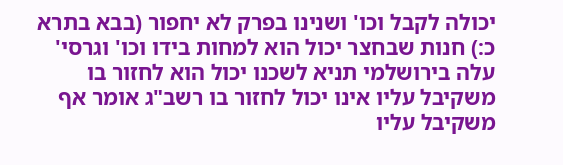יכולה לקבל וכו' ושנינו בפרק לא יחפור (בבא בתרא כ:) חנות שבחצר יכול הוא למחות בידו וכו' וגרסי' עלה בירושלמי תניא לשכנו יכול הוא לחזור בו משקיבל עליו אינו יכול לחזור בו רשב"ג אומר אף משקיבל עליו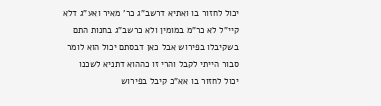יכול לחזור בו ואתיא דרשב"ג כר' מאיר ואע"ג דלא קיי"ל לא כר"מ במומין ולא כרשב"ג בחנות התם בשקיבלו בפירוש אבל כאן דבסתם יכול הוא לומר סבור הייתי לקבל והרי זו כההוא דתניא לשכנו יכול לחזור בו אא"כ קיבל בפירוש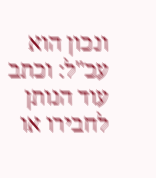ונכון הוא עכ"ל: וכתב עוד הנותן לחבירו או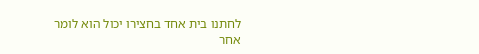לחתנו בית אחד בחצירו יכול הוא לומר אחר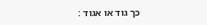כך גוד או אגוד :